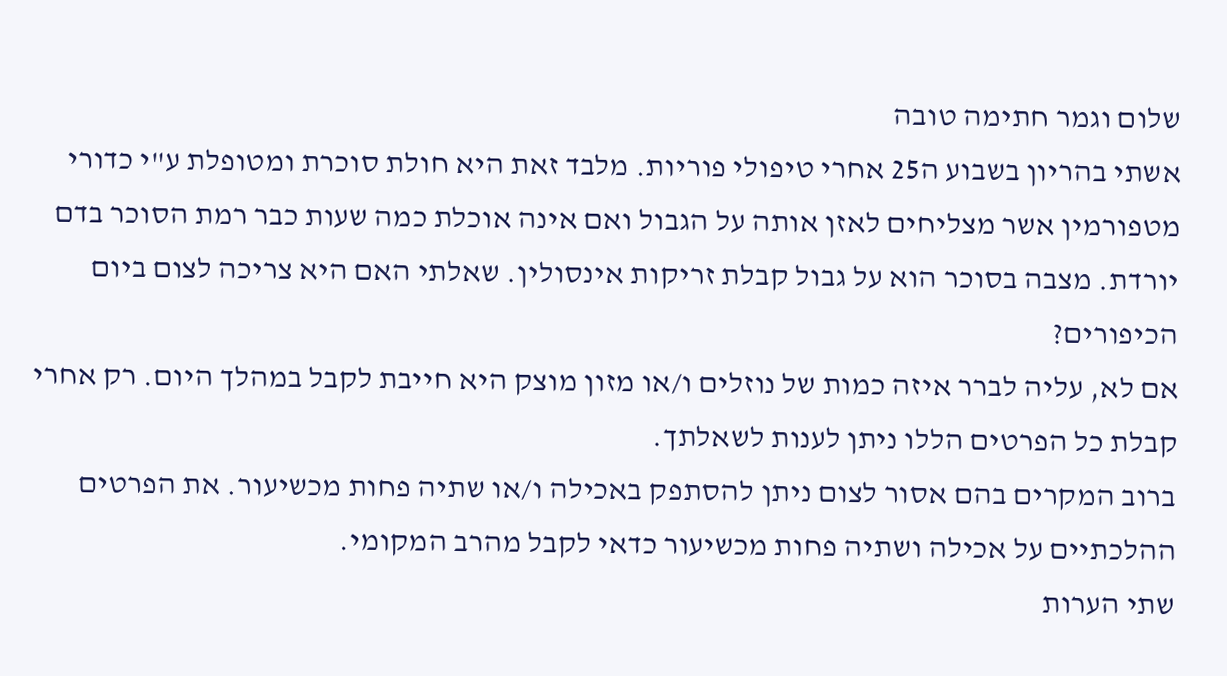שלום וגמר חתימה טובה
אשתי בהריון בשבוע ה25 אחרי טיפולי פוריות. מלבד זאת היא חולת סוכרת ומטופלת ע"י כדורי מטפורמין אשר מצליחים לאזן אותה על הגבול ואם אינה אוכלת כמה שעות כבר רמת הסוכר בדם יורדת. מצבה בסוכר הוא על גבול קבלת זריקות אינסולין. שאלתי האם היא צריכה לצום ביום הכיפורים?
אם לא, עליה לברר איזה כמות של נוזלים ו/או מזון מוצק היא חייבת לקבל במהלך היום. רק אחרי קבלת כל הפרטים הללו ניתן לענות לשאלתך.
ברוב המקרים בהם אסור לצום ניתן להסתפק באכילה ו/או שתיה פחות מכשיעור. את הפרטים ההלכתיים על אכילה ושתיה פחות מכשיעור כדאי לקבל מהרב המקומי.
שתי הערות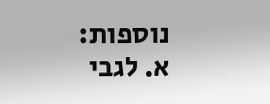נוספות:
א. לגבי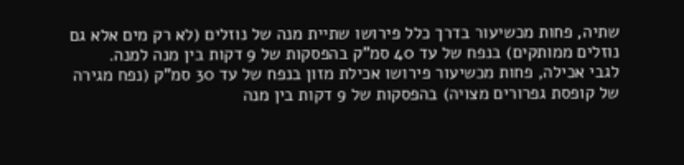שתיה, פחות מכשיעור בדרך כלל פירושו שתיית מנה של נוזלים (לא רק מים אלא גם נוזלים ממותקים) בנפח של עד 40 סמ"ק בהפסקות של 9 דקות בין מנה למנה.
לגבי אכילה, פחות מכשיעור פירושו אכילת מזון בנפח של עד 30 סמ"ק (נפח מגירה של קופסת גפרורים מצויה) בהפסקות של 9 דקות בין מנה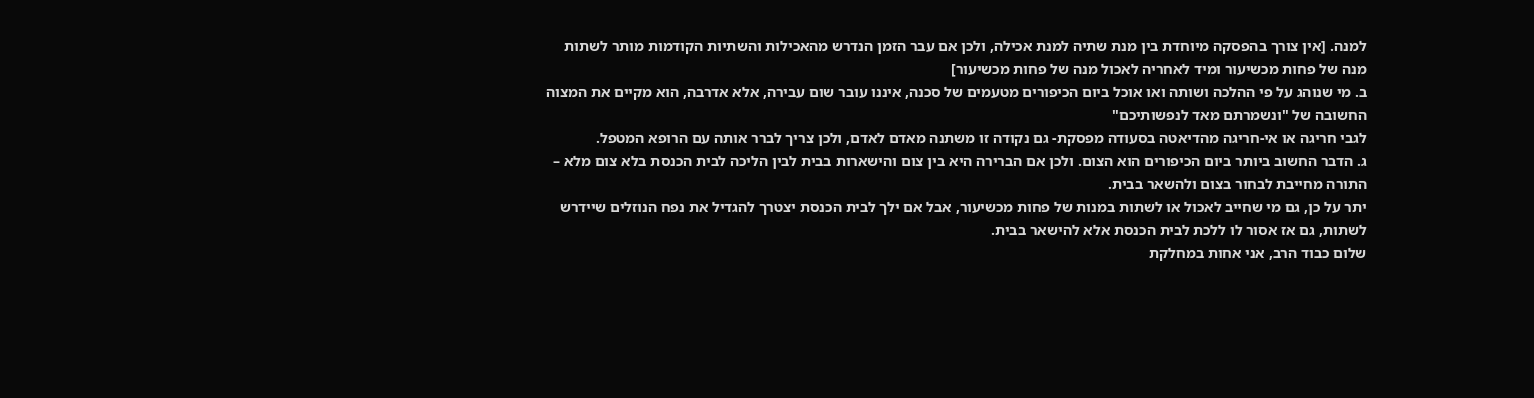למנה. [אין צורך בהפסקה מיוחדת בין מנת שתיה למנת אכילה, ולכן אם עבר הזמן הנדרש מהאכילות והשתיות הקודמות מותר לשתות מנה של פחות מכשיעור ומיד לאחריה לאכול מנה של פחות מכשיעור]
ב. מי שנוהג על פי ההלכה ושותה ואו אוכל ביום הכיפורים מטעמים של סכנה, איננו עובר שום עבירה, אלא אדרבה, הוא מקיים את המצוה החשובה של "ונשמרתם מאד לנפשותיכם"
לגבי חריגה או אי-חריגה מהדיאטה בסעודה מפסקת- גם נקודה זו משתנה מאדם לאדם, ולכן צריך לברר אותה עם הרופא המטפל.
ג. הדבר החשוב ביותר ביום הכיפורים הוא הצום. ולכן אם הברירה היא בין צום והישארות בבית לבין הליכה לבית הכנסת בלא צום מלא – התורה מחייבת לבחור בצום ולהשאר בבית.
יתר על כן, גם מי שחייב לאכול או לשתות במנות של פחות מכשיעור, אבל אם ילך לבית הכנסת יצטרך להגדיל את נפח הנוזלים שיידרש לשתות, גם אז אסור לו ללכת לבית הכנסת אלא להישאר בבית.
שלום כבוד הרב, אני אחות במחלקת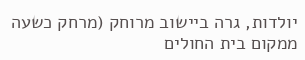יולדות, גרה ביישוב מרוחק (מרחק כשעה ממקום בית החולים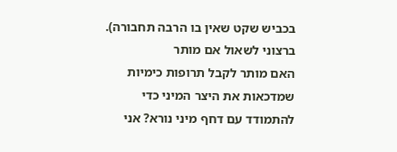בכביש שקט שאין בו הרבה תחבורה). ברצוני לשאול אם מותר
האם מותר לקבל תרופות כימיות שמדכאות את היצר המיני כדי להתמודד עם דחף מיני נורא? אני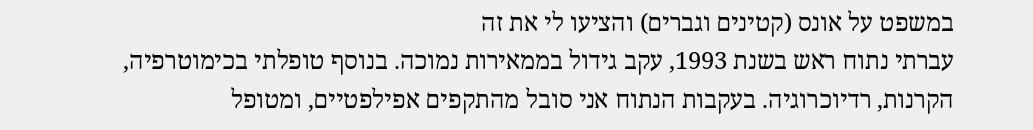במשפט על אונס (קטינים וגברים) והציעו לי את זה
עברתי נתוח ראש בשנת 1993, עקב גידול בממאירות נמוכה. בנוסף טופלתי בכימוטרפיה, הקרנות, רדיוכרוגיה. בעקבות הנתוח אני סובל מהתקפים אפילפטיים, ומטופל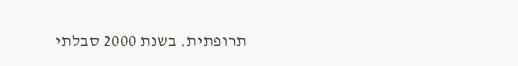תרופתית. בשנת 2000 סבלתי